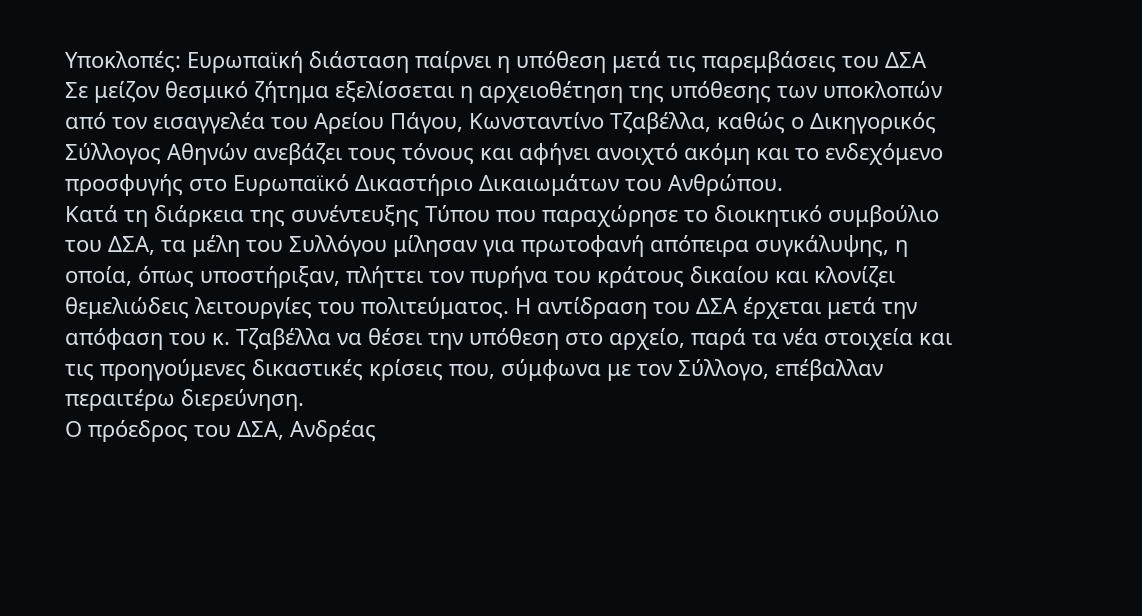Υποκλοπές: Ευρωπαϊκή διάσταση παίρνει η υπόθεση μετά τις παρεμβάσεις του ΔΣΑ
Σε μείζον θεσμικό ζήτημα εξελίσσεται η αρχειοθέτηση της υπόθεσης των υποκλοπών από τον εισαγγελέα του Αρείου Πάγου, Κωνσταντίνο Τζαβέλλα, καθώς ο Δικηγορικός Σύλλογος Αθηνών ανεβάζει τους τόνους και αφήνει ανοιχτό ακόμη και το ενδεχόμενο προσφυγής στο Ευρωπαϊκό Δικαστήριο Δικαιωμάτων του Ανθρώπου.
Κατά τη διάρκεια της συνέντευξης Τύπου που παραχώρησε το διοικητικό συμβούλιο του ΔΣΑ, τα μέλη του Συλλόγου μίλησαν για πρωτοφανή απόπειρα συγκάλυψης, η οποία, όπως υποστήριξαν, πλήττει τον πυρήνα του κράτους δικαίου και κλονίζει θεμελιώδεις λειτουργίες του πολιτεύματος. Η αντίδραση του ΔΣΑ έρχεται μετά την απόφαση του κ. Τζαβέλλα να θέσει την υπόθεση στο αρχείο, παρά τα νέα στοιχεία και τις προηγούμενες δικαστικές κρίσεις που, σύμφωνα με τον Σύλλογο, επέβαλλαν περαιτέρω διερεύνηση.
Ο πρόεδρος του ΔΣΑ, Ανδρέας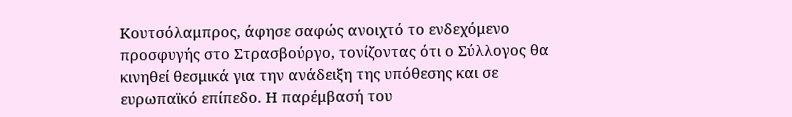Κουτσόλαμπρος, άφησε σαφώς ανοιχτό το ενδεχόμενο προσφυγής στο Στρασβούργο, τονίζοντας ότι ο Σύλλογος θα κινηθεί θεσμικά για την ανάδειξη της υπόθεσης και σε ευρωπαϊκό επίπεδο. Η παρέμβασή του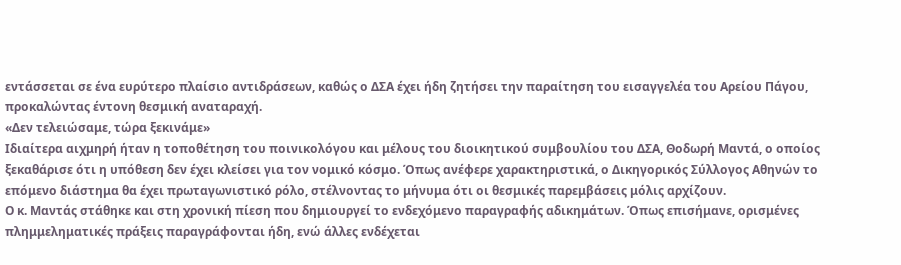εντάσσεται σε ένα ευρύτερο πλαίσιο αντιδράσεων, καθώς ο ΔΣΑ έχει ήδη ζητήσει την παραίτηση του εισαγγελέα του Αρείου Πάγου, προκαλώντας έντονη θεσμική αναταραχή.
«Δεν τελειώσαμε, τώρα ξεκινάμε»
Ιδιαίτερα αιχμηρή ήταν η τοποθέτηση του ποινικολόγου και μέλους του διοικητικού συμβουλίου του ΔΣΑ, Θοδωρή Μαντά, ο οποίος ξεκαθάρισε ότι η υπόθεση δεν έχει κλείσει για τον νομικό κόσμο. Όπως ανέφερε χαρακτηριστικά, ο Δικηγορικός Σύλλογος Αθηνών το επόμενο διάστημα θα έχει πρωταγωνιστικό ρόλο, στέλνοντας το μήνυμα ότι οι θεσμικές παρεμβάσεις μόλις αρχίζουν.
Ο κ. Μαντάς στάθηκε και στη χρονική πίεση που δημιουργεί το ενδεχόμενο παραγραφής αδικημάτων. Όπως επισήμανε, ορισμένες πλημμεληματικές πράξεις παραγράφονται ήδη, ενώ άλλες ενδέχεται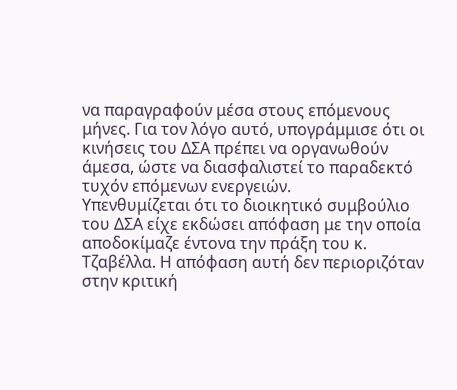να παραγραφούν μέσα στους επόμενους μήνες. Για τον λόγο αυτό, υπογράμμισε ότι οι κινήσεις του ΔΣΑ πρέπει να οργανωθούν άμεσα, ώστε να διασφαλιστεί το παραδεκτό τυχόν επόμενων ενεργειών.
Υπενθυμίζεται ότι το διοικητικό συμβούλιο του ΔΣΑ είχε εκδώσει απόφαση με την οποία αποδοκίμαζε έντονα την πράξη του κ. Τζαβέλλα. Η απόφαση αυτή δεν περιοριζόταν στην κριτική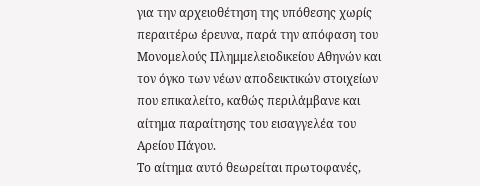για την αρχειοθέτηση της υπόθεσης χωρίς περαιτέρω έρευνα, παρά την απόφαση του Μονομελούς Πλημμελειοδικείου Αθηνών και τον όγκο των νέων αποδεικτικών στοιχείων που επικαλείτο, καθώς περιλάμβανε και αίτημα παραίτησης του εισαγγελέα του Αρείου Πάγου.
Το αίτημα αυτό θεωρείται πρωτοφανές,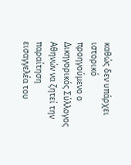καθώς δεν υπάρχει ιστορικό προηγούμενο ο Δικηγορικός Σύλλογος Αθηνών να ζητεί την παραίτηση εισαγγελέα του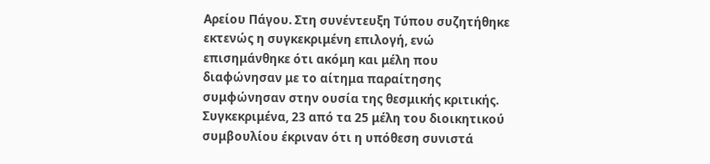Αρείου Πάγου. Στη συνέντευξη Τύπου συζητήθηκε εκτενώς η συγκεκριμένη επιλογή, ενώ επισημάνθηκε ότι ακόμη και μέλη που διαφώνησαν με το αίτημα παραίτησης συμφώνησαν στην ουσία της θεσμικής κριτικής. Συγκεκριμένα, 23 από τα 25 μέλη του διοικητικού συμβουλίου έκριναν ότι η υπόθεση συνιστά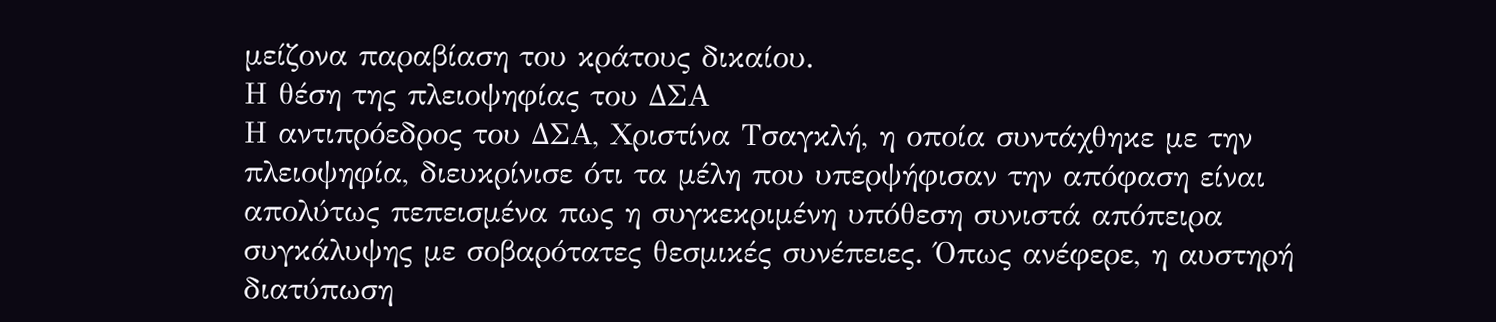μείζονα παραβίαση του κράτους δικαίου.
Η θέση της πλειοψηφίας του ΔΣΑ
Η αντιπρόεδρος του ΔΣΑ, Χριστίνα Τσαγκλή, η οποία συντάχθηκε με την πλειοψηφία, διευκρίνισε ότι τα μέλη που υπερψήφισαν την απόφαση είναι απολύτως πεπεισμένα πως η συγκεκριμένη υπόθεση συνιστά απόπειρα συγκάλυψης με σοβαρότατες θεσμικές συνέπειες. Όπως ανέφερε, η αυστηρή διατύπωση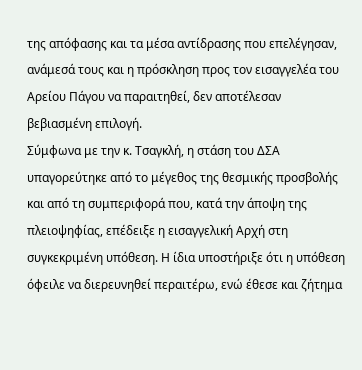της απόφασης και τα μέσα αντίδρασης που επελέγησαν, ανάμεσά τους και η πρόσκληση προς τον εισαγγελέα του Αρείου Πάγου να παραιτηθεί, δεν αποτέλεσαν βεβιασμένη επιλογή.
Σύμφωνα με την κ. Τσαγκλή, η στάση του ΔΣΑ υπαγορεύτηκε από το μέγεθος της θεσμικής προσβολής και από τη συμπεριφορά που, κατά την άποψη της πλειοψηφίας, επέδειξε η εισαγγελική Αρχή στη συγκεκριμένη υπόθεση. Η ίδια υποστήριξε ότι η υπόθεση όφειλε να διερευνηθεί περαιτέρω, ενώ έθεσε και ζήτημα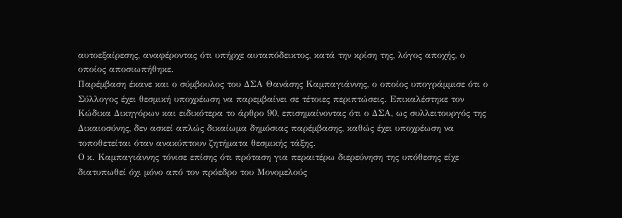αυτοεξαίρεσης, αναφέροντας ότι υπήρχε αυταπόδεικτος, κατά την κρίση της, λόγος αποχής, ο οποίος αποσιωπήθηκε.
Παρέμβαση έκανε και ο σύμβουλος του ΔΣΑ Θανάσης Καμπαγιάννης, ο οποίος υπογράμμισε ότι ο Σύλλογος έχει θεσμική υποχρέωση να παρεμβαίνει σε τέτοιες περιπτώσεις. Επικαλέστηκε τον Κώδικα Δικηγόρων και ειδικότερα το άρθρο 90, επισημαίνοντας ότι ο ΔΣΑ, ως συλλειτουργός της Δικαιοσύνης, δεν ασκεί απλώς δικαίωμα δημόσιας παρέμβασης, καθώς έχει υποχρέωση να τοποθετείται όταν ανακύπτουν ζητήματα θεσμικής τάξης.
Ο κ. Καμπαγιάννης τόνισε επίσης ότι πρόταση για περαιτέρω διερεύνηση της υπόθεσης είχε διατυπωθεί όχι μόνο από τον πρόεδρο του Μονομελούς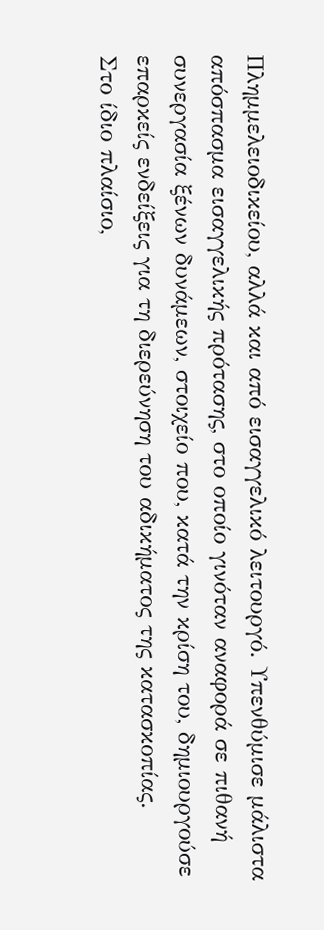Πλημμελειοδικείου, αλλά και από εισαγγελικό λειτουργό. Υπενθύμισε μάλιστα απόσπασμα εισαγγελικής πρότασης, στο οποίο γινόταν αναφορά σε πιθανή συνεργασία ξένων δυνάμεων, στοιχείο που, κατά την κρίση του, δημιουργούσε επαρκείς ενδείξεις για τη διερεύνηση του αδικήματος της κατασκοπίας.
Στο ίδιο πλαίσιο,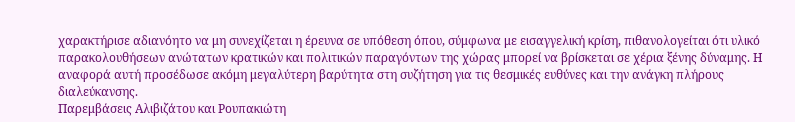χαρακτήρισε αδιανόητο να μη συνεχίζεται η έρευνα σε υπόθεση όπου, σύμφωνα με εισαγγελική κρίση, πιθανολογείται ότι υλικό παρακολουθήσεων ανώτατων κρατικών και πολιτικών παραγόντων της χώρας μπορεί να βρίσκεται σε χέρια ξένης δύναμης. Η αναφορά αυτή προσέδωσε ακόμη μεγαλύτερη βαρύτητα στη συζήτηση για τις θεσμικές ευθύνες και την ανάγκη πλήρους διαλεύκανσης.
Παρεμβάσεις Αλιβιζάτου και Ρουπακιώτη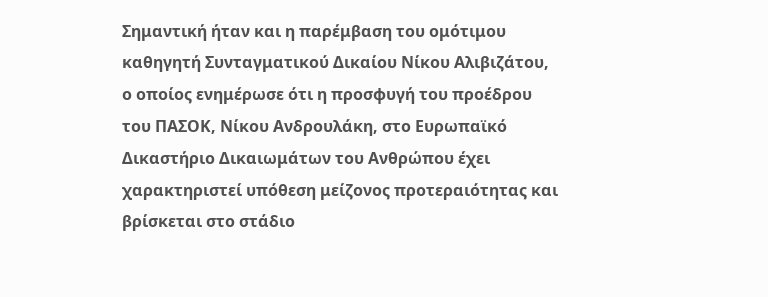Σημαντική ήταν και η παρέμβαση του ομότιμου καθηγητή Συνταγματικού Δικαίου Νίκου Αλιβιζάτου, ο οποίος ενημέρωσε ότι η προσφυγή του προέδρου του ΠΑΣΟΚ, Νίκου Ανδρουλάκη, στο Ευρωπαϊκό Δικαστήριο Δικαιωμάτων του Ανθρώπου έχει χαρακτηριστεί υπόθεση μείζονος προτεραιότητας και βρίσκεται στο στάδιο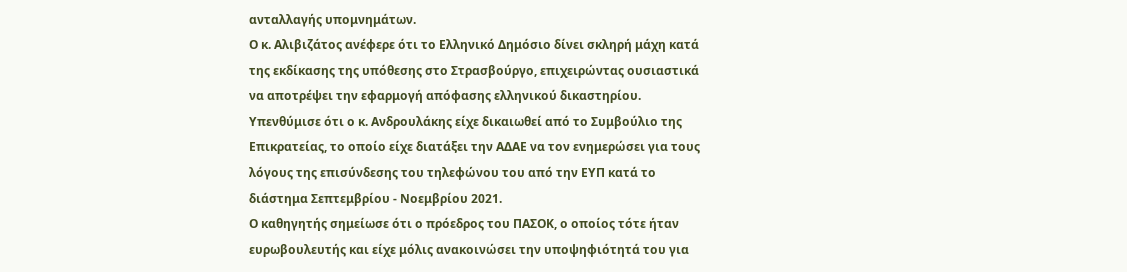ανταλλαγής υπομνημάτων.
Ο κ. Αλιβιζάτος ανέφερε ότι το Ελληνικό Δημόσιο δίνει σκληρή μάχη κατά της εκδίκασης της υπόθεσης στο Στρασβούργο, επιχειρώντας ουσιαστικά να αποτρέψει την εφαρμογή απόφασης ελληνικού δικαστηρίου. Υπενθύμισε ότι ο κ. Ανδρουλάκης είχε δικαιωθεί από το Συμβούλιο της Επικρατείας, το οποίο είχε διατάξει την ΑΔΑΕ να τον ενημερώσει για τους λόγους της επισύνδεσης του τηλεφώνου του από την ΕΥΠ κατά το διάστημα Σεπτεμβρίου - Νοεμβρίου 2021.
Ο καθηγητής σημείωσε ότι ο πρόεδρος του ΠΑΣΟΚ, ο οποίος τότε ήταν ευρωβουλευτής και είχε μόλις ανακοινώσει την υποψηφιότητά του για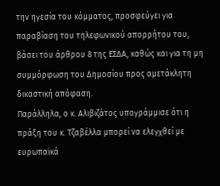την ηγεσία του κόμματος, προσφεύγει για παραβίαση του τηλεφωνικού απορρήτου του, βάσει του άρθρου 8 της ΕΣΔΑ, καθώς και για τη μη συμμόρφωση του Δημοσίου προς αμετάκλητη δικαστική απόφαση.
Παράλληλα, ο κ. Αλιβιζάτος υπογράμμισε ότι η πράξη του κ. Τζαβέλλα μπορεί να ελεγχθεί με ευρωπαϊκά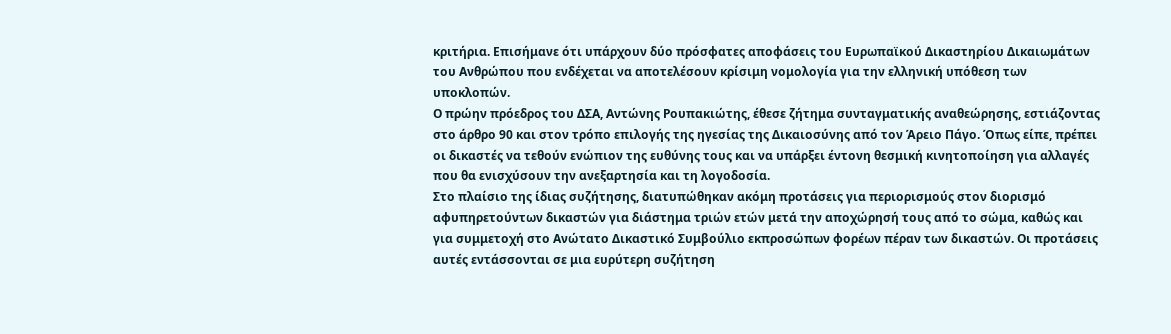κριτήρια. Επισήμανε ότι υπάρχουν δύο πρόσφατες αποφάσεις του Ευρωπαϊκού Δικαστηρίου Δικαιωμάτων του Ανθρώπου που ενδέχεται να αποτελέσουν κρίσιμη νομολογία για την ελληνική υπόθεση των υποκλοπών.
Ο πρώην πρόεδρος του ΔΣΑ, Αντώνης Ρουπακιώτης, έθεσε ζήτημα συνταγματικής αναθεώρησης, εστιάζοντας στο άρθρο 90 και στον τρόπο επιλογής της ηγεσίας της Δικαιοσύνης από τον Άρειο Πάγο. Όπως είπε, πρέπει οι δικαστές να τεθούν ενώπιον της ευθύνης τους και να υπάρξει έντονη θεσμική κινητοποίηση για αλλαγές που θα ενισχύσουν την ανεξαρτησία και τη λογοδοσία.
Στο πλαίσιο της ίδιας συζήτησης, διατυπώθηκαν ακόμη προτάσεις για περιορισμούς στον διορισμό αφυπηρετούντων δικαστών για διάστημα τριών ετών μετά την αποχώρησή τους από το σώμα, καθώς και για συμμετοχή στο Ανώτατο Δικαστικό Συμβούλιο εκπροσώπων φορέων πέραν των δικαστών. Οι προτάσεις αυτές εντάσσονται σε μια ευρύτερη συζήτηση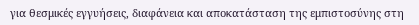για θεσμικές εγγυήσεις, διαφάνεια και αποκατάσταση της εμπιστοσύνης στη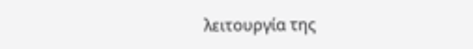λειτουργία της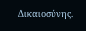Δικαιοσύνης.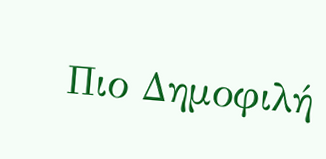Πιο Δημοφιλή